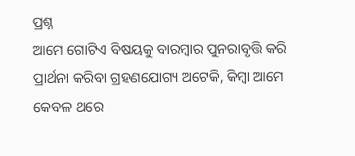ପ୍ରଶ୍ନ
ଆମେ ଗୋଟିଏ ବିଷୟକୁ ବାରମ୍ବାର ପୁନରାବୃତ୍ତି କରି ପ୍ରାର୍ଥନା କରିବା ଗ୍ରହଣଯୋଗ୍ୟ ଅଟେକି, କିମ୍ବା ଆମେ କେବଳ ଥରେ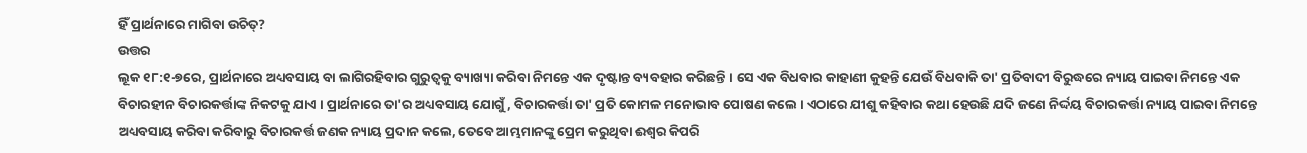ହିଁ ପ୍ରାର୍ଥନାରେ ମାଗିବା ଉଚିତ୍?
ଉତ୍ତର
ଲୂକ ୧୮:୧-୭ରେ, ପ୍ରାର୍ଥନାରେ ଅଧ୍ୟବସାୟ ବା ଲାଗିରହିବାର ଗୁରୁତ୍ବକୁ ବ୍ୟାଖ୍ୟା କରିବା ନିମନ୍ତେ ଏକ ଦୃଷ୍ଟାନ୍ତ ବ୍ୟବହାର କରିଛନ୍ତି । ସେ ଏକ ବିଧବାର କାହାଣୀ କୁହନ୍ତି ଯେଉଁ ବିଧବାକି ତା' ପ୍ରତିବାଦୀ ବିରୁଦ୍ଧରେ ନ୍ୟାୟ ପାଇବା ନିମନ୍ତେ ଏକ ବିଚାରହୀନ ବିଚାରକର୍ତ୍ତାଙ୍କ ନିକଟକୁ ଯାଏ । ପ୍ରାର୍ଥନାରେ ତା'ର ଅଧ୍ୟବସାୟ ଯୋଗୁଁ, ବିଚାରକର୍ତ୍ତା ତା' ପ୍ରତି କୋମଳ ମନୋଭାବ ପୋଷଣ କଲେ । ଏଠାରେ ଯୀଶୁ କହିବାର କଥା ହେଉଛି ଯଦି ଜଣେ ନିର୍ଦ୍ଦୟ ବିଚାରକର୍ତ୍ତା ନ୍ୟାୟ ପାଇବା ନିମନ୍ତେ ଅଧ୍ୟବସାୟ କରିବା କରିବାରୁ ବିଚାରକର୍ତ୍ତ ଜଣକ ନ୍ୟାୟ ପ୍ରଦାନ କଲେ, ତେବେ ଆମ୍ଭମାନଙ୍କୁ ପ୍ରେମ କରୁଥିବା ଈଶ୍ବର କିପରି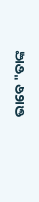ଭାବେ "ତାଙ୍କ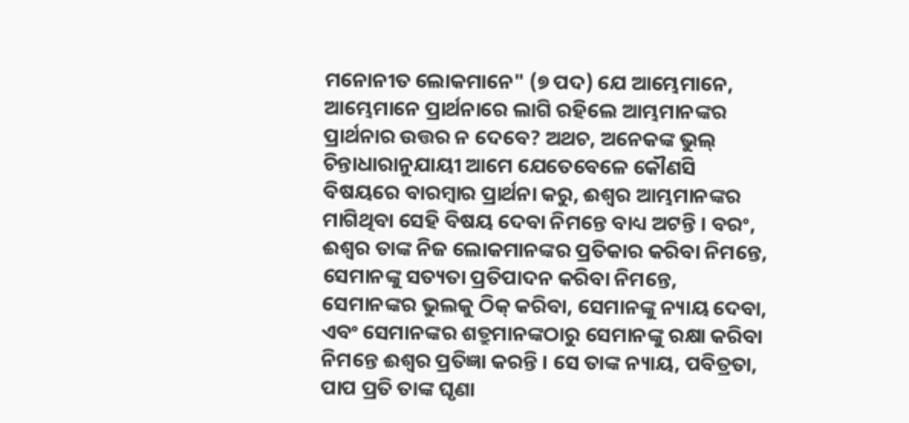ମନୋନୀତ ଲୋକମାନେ" (୭ ପଦ) ଯେ ଆମ୍ଭେମାନେ, ଆମ୍ଭେମାନେ ପ୍ରାର୍ଥନାରେ ଲାଗି ରହିଲେ ଆମ୍ଭମାନଙ୍କର ପ୍ରାର୍ଥନାର ଉତ୍ତର ନ ଦେବେ? ଅଥଚ, ଅନେକଙ୍କ ଭୁଲ୍ ଚିନ୍ତାଧାରାନୁଯାୟୀ ଆମେ ଯେତେବେଳେ କୌଣସି ବିଷୟରେ ବାରମ୍ବାର ପ୍ରାର୍ଥନା କରୁ, ଈଶ୍ବର ଆମ୍ଭମାନଙ୍କର ମାଗିଥିବା ସେହି ବିଷୟ ଦେବା ନିମନ୍ତେ ବାଧ୍ୟ ଅଟନ୍ତି । ବରଂ, ଈଶ୍ବର ତାଙ୍କ ନିଜ ଲୋକମାନଙ୍କର ପ୍ରତିକାର କରିବା ନିମନ୍ତେ, ସେମାନଙ୍କୁ ସତ୍ୟତା ପ୍ରତିପାଦନ କରିବା ନିମନ୍ତେ, ସେମାନଙ୍କର ଭୁଲକୁ ଠିକ୍ କରିବା, ସେମାନଙ୍କୁ ନ୍ୟାୟ ଦେବା, ଏବଂ ସେମାନଙ୍କର ଶତ୍ରୁମାନଙ୍କଠାରୁ ସେମାନଙ୍କୁ ରକ୍ଷା କରିବା ନିମନ୍ତେ ଈଶ୍ବର ପ୍ରତିଜ୍ଞା କରନ୍ତି । ସେ ତାଙ୍କ ନ୍ୟାୟ, ପବିତ୍ରତା, ପାପ ପ୍ରତି ତାଙ୍କ ଘୃଣା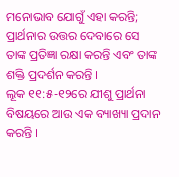ମନୋଭାବ ଯୋଗୁଁ ଏହା କରନ୍ତି; ପ୍ରାର୍ଥନାର ଉତ୍ତର ଦେବାରେ ସେ ତାଙ୍କ ପ୍ରତିଜ୍ଞା ରକ୍ଷା କରନ୍ତି ଏବଂ ତାଙ୍କ ଶକ୍ତି ପ୍ରଦର୍ଶନ କରନ୍ତି ।
ଲୂକ ୧୧:୫-୧୨ରେ ଯୀଶୁ ପ୍ରାର୍ଥନା ବିଷୟରେ ଆଉ ଏକ ବ୍ୟାଖ୍ୟା ପ୍ରଦାନ କରନ୍ତି ।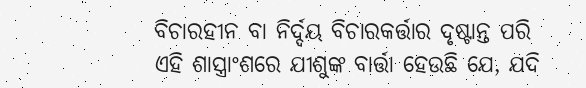ବିଚାରହୀନ ବା ନିର୍ଦ୍ଦୟ ବିଚାରକର୍ତ୍ତାର ଦୃଷ୍ଟାନ୍ତ ପରି ଏହି ଶାସ୍ତ୍ରାଂଶରେ ଯୀଶୁଙ୍କ ବାର୍ତ୍ତା ହେଉଛି ଯେ, ଯଦି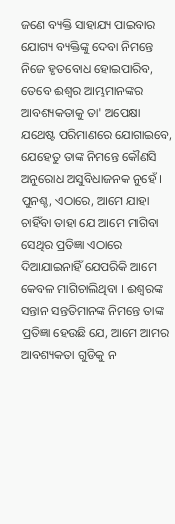ଜଣେ ବ୍ୟକ୍ତି ସାହାଯ୍ୟ ପାଇବାର ଯୋଗ୍ୟ ବ୍ୟକ୍ତିଙ୍କୁ ଦେବା ନିମନ୍ତେ ନିଜେ ହୃତବୋଧ ହୋଇପାରିବ, ତେବେ ଈଶ୍ବର ଆମ୍ଭମାନଙ୍କର ଆବଶ୍ୟକତାକୁ ତା' ଅପେକ୍ଷା ଯଥେଷ୍ଟ ପରିମାଣରେ ଯୋଗାଇବେ, ଯେହେତୁ ତାଙ୍କ ନିମନ୍ତେ କୌଣସି ଅନୁରୋଧ ଅସୁବିଧାଜନକ ନୁହେଁ । ପୁନଶ୍ଚ, ଏଠାରେ, ଆମେ ଯାହା ଚାହିଁବା ତାହା ଯେ ଆମେ ମାଗିବା ସେଥିର ପ୍ରତିଜ୍ଞା ଏଠାରେ ଦିଆଯାଇନାହିଁ ଯେପରିକି ଆମେ କେବଳ ମାଗିଚାଲିଥିବା । ଈଶ୍ବରଙ୍କ ସନ୍ତାନ ସନ୍ତତିମାନଙ୍କ ନିମନ୍ତେ ତାଙ୍କ ପ୍ରତିଜ୍ଞା ହେଉଛି ଯେ, ଆମେ ଆମର ଆବଶ୍ୟକତା ଗୁଡିକୁ ନ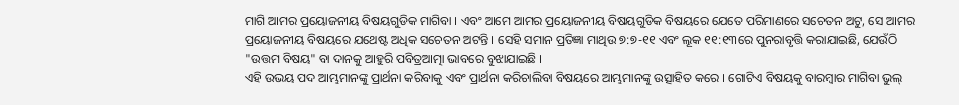ମାଗି ଆମର ପ୍ରୟୋଜନୀୟ ବିଷୟଗୁଡିକ ମାଗିବା । ଏବଂ ଆମେ ଆମର ପ୍ରୟୋଜନୀୟ ବିଷୟଗୁଡିକ ବିଷୟରେ ଯେତେ ପରିମାଣରେ ସଚେତନ ଅଟୁ, ସେ ଆମର ପ୍ରୟୋଜନୀୟ ବିଷୟରେ ଯଥେଷ୍ଟ ଅଧିକ ସଚେତନ ଅଟନ୍ତି । ସେହି ସମାନ ପ୍ରତିଜ୍ଞା ମାଥିଉ ୭:୭-୧୧ ଏବଂ ଲୂକ ୧୧:୧୩ରେ ପୁନରାବୃତ୍ତି କରାଯାଇଛି, ଯେଉଁଠି "ଉତ୍ତମ ବିଷୟ" ବା ଦାନକୁ ଆହୁରି ପବିତ୍ରଆତ୍ମା ଭାବରେ ବୁଝାଯାଇଛି ।
ଏହି ଉଭୟ ପଦ ଆମ୍ଭମାନଙ୍କୁ ପ୍ରାର୍ଥନା କରିବାକୁ ଏବଂ ପ୍ରାର୍ଥନା କରିଚାଲିବା ବିଷୟରେ ଆମ୍ଭମାନଙ୍କୁ ଉତ୍ସାହିତ କରେ । ଗୋଟିଏ ବିଷୟକୁ ବାରମ୍ବାର ମାଗିବା ଭୁଲ୍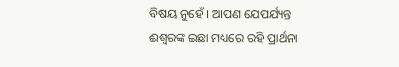ବିଷୟ ନୁହେଁ । ଆପଣ ଯେପର୍ଯ୍ୟନ୍ତ ଈଶ୍ବରଙ୍କ ଇଛା ମଧ୍ୟରେ ରହି ପ୍ରାର୍ଥନା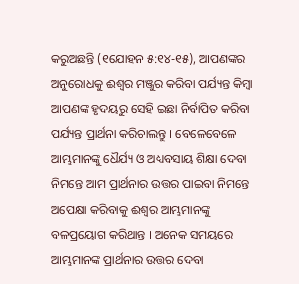କରୁଅଛନ୍ତି (୧ଯୋହନ ୫:୧୪-୧୫), ଆପଣଙ୍କର ଅନୁରୋଧକୁ ଈଶ୍ବର ମଞ୍ଜୁର କରିବା ପର୍ଯ୍ୟନ୍ତ କିମ୍ବା ଆପଣଙ୍କ ହୃଦୟରୁ ସେହି ଇଛା ନିର୍ବାପିତ କରିବା ପର୍ଯ୍ୟନ୍ତ ପ୍ରାର୍ଥନା କରିଚାଲନ୍ତୁ । ବେଳେବେଳେ ଆମ୍ଭମାନଙ୍କୁ ଧୈର୍ଯ୍ୟ ଓ ଅଧ୍ୟବସାୟ ଶିକ୍ଷା ଦେବା ନିମନ୍ତେ ଆମ ପ୍ରାର୍ଥନାର ଉତ୍ତର ପାଇବା ନିମନ୍ତେ ଅପେକ୍ଷା କରିବାକୁ ଈଶ୍ବର ଆମ୍ଭମାନଙ୍କୁ ବଳପ୍ରୟୋଗ କରିଥାନ୍ତ । ଅନେକ ସମୟରେ ଆମ୍ଭମାନଙ୍କ ପ୍ରାର୍ଥନାର ଉତ୍ତର ଦେବା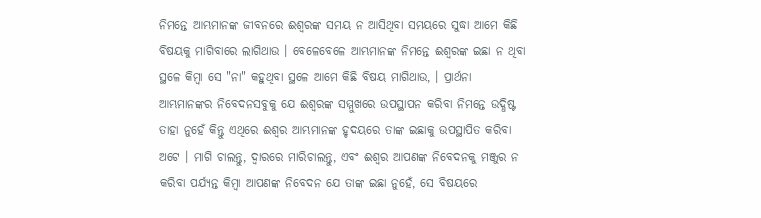ନିମନ୍ତେ ଆମ୍ଭମାନଙ୍କ ଜୀବନରେ ଈଶ୍ବରଙ୍କ ସମୟ ନ ଆସିଥିବା ସମୟରେ ସୁଦ୍ଧା ଆମେ କିଛି ବିଷୟକୁ ମାଗିବାରେ ଲାଗିଥାଉ । ବେଳେବେଳେ ଆମ୍ଭମାନଙ୍କ ନିମନ୍ତେ ଈଶ୍ବରଙ୍କ ଇଛା ନ ଥିବା ସ୍ଥଳେ କିମ୍ବା ସେ "ନା" କହୁଥିବା ସ୍ଥଳେ ଆମେ କିଛି ବିଷୟ ମାଗିଥାଉ, । ପ୍ରାର୍ଥନା ଆମ୍ଭମାନଙ୍କର ନିବେଦନସବୁକୁ ଯେ ଈଶ୍ବରଙ୍କ ସମ୍ମୁଖରେ ଉପସ୍ଥାପନ କରିବା ନିମନ୍ତେ ଉଦ୍ଧିଷ୍ଟ ତାହା ନୁହେଁ କିନ୍ତୁ ଏଥିରେ ଈଶ୍ବର ଆମ୍ଭମାନଙ୍କ ହୃଦୟରେ ତାଙ୍କ ଇଛାକୁ ଉପସ୍ଥାପିତ କରିବା ଅଟେ । ମାଗି ଚାଲନ୍ତୁ, ଦ୍ବାରରେ ମାରିଚାଲନ୍ତୁ, ଏବଂ ଈଶ୍ବର ଆପଣଙ୍କ ନିବେଦନକୁ ମଞ୍ଜୁର ନ କରିବା ପର୍ଯ୍ୟନ୍ତ କିମ୍ବା ଆପଣଙ୍କ ନିବେଦନ ଯେ ତାଙ୍କ ଇଛା ନୁହେଁ, ସେ ବିଷୟରେ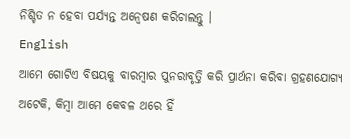ନିଶ୍ଚିତ ନ ହେବା ପର୍ଯ୍ୟନ୍ତ ଅନ୍ବେଷଣ କରିଚାଲନ୍ତୁ ।
English
ଆମେ ଗୋଟିଏ ବିଷୟକୁ ବାରମ୍ବାର ପୁନରାବୃତ୍ତି କରି ପ୍ରାର୍ଥନା କରିବା ଗ୍ରହଣଯୋଗ୍ୟ ଅଟେକି, କିମ୍ବା ଆମେ କେବଳ ଥରେ ହିଁ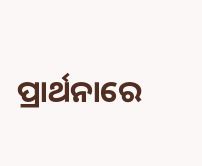ପ୍ରାର୍ଥନାରେ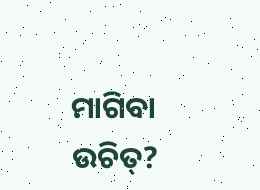ମାଗିବା ଉଚିତ୍?